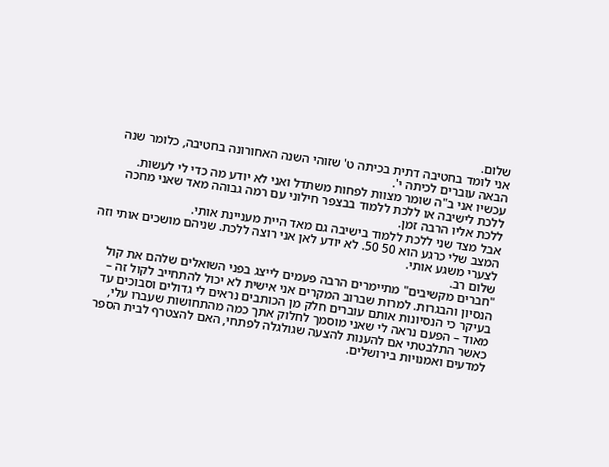שלום.
אני לומד בחטיבה דתית בכיתה ט' שזוהי השנה האחורונה בחטיבה, כלומר שנה הבאה עוברים לכיתה י'.
עכשיו אני ב"ה שומר מצוות לפחות משתדל ואני לא יודע מה כדי לי לעשות.
ללכת לישיבה או ללכת ללמוד בבצפר חילוני עם רמה גבוהה מאד שאני מחכה ללכת אליו הרבה זמן.
אבל מצד שני ללכת ללמוד בישיבה גם מאד היית מעניינת אותי.
המצב שלי כרגע הוא 50 50. לא יודע לאן אני רוצה ללכת. שניהם מושכים אותי וזה לצערי משגע אותי.
שלום רב.
"חברים מקשיבים" מתיימרים הרבה פעמים לייצג בפני השואלים שלהם את קול הנסיון והבגרות. למרות שברוב המקרים אני אישית לא יכול להתחייב לקול זה – בעיקר כי הנסיונות אותם עוברים חלק מן הכותבים נראים לי גדולים וסבוכים עד מאוד – הפעם נראה לי שאני מוסמך לחלוק אתך כמה מהתחושות שעברו עלי, כאשר התלבטתי אם להענות להצעה שגולגלה לפתחי, האם להצטרף לבית הספר למדעים ואמנויות בירושלים.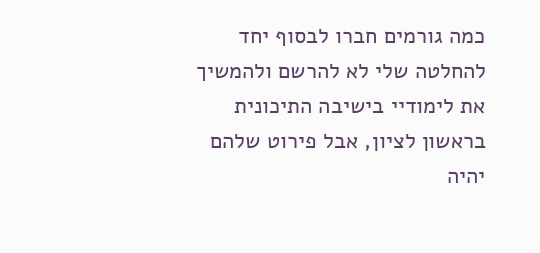כמה גורמים חברו לבסוף יחד להחלטה שלי לא להרשם ולהמשיך את לימודיי בישיבה התיכונית בראשון לציון, אבל פירוט שלהם יהיה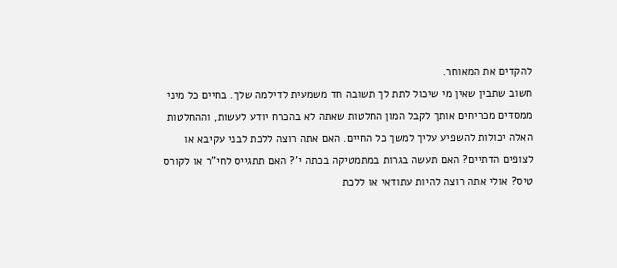להקדים את המאוחר.
חשוב שתבין שאין מי שיכול לתת לך תשובה חד משמעית לדילמה שלך. בחיים כל מיני ממסדים מכריחים אותך לקבל המון החלטות שאתה לא בהכרח יודע לעשות, וההחלטות האלה יכולות להשפיע עליך למשך כל החיים. האם אתה רוצה ללכת לבני עקיבא או לצופים הדתיים? האם תעשה בגרות במתמטיקה בכתה י'? האם תתגייס לחי"ר או לקורס טיס? אולי אתה רוצה להיות עתודאי או ללכת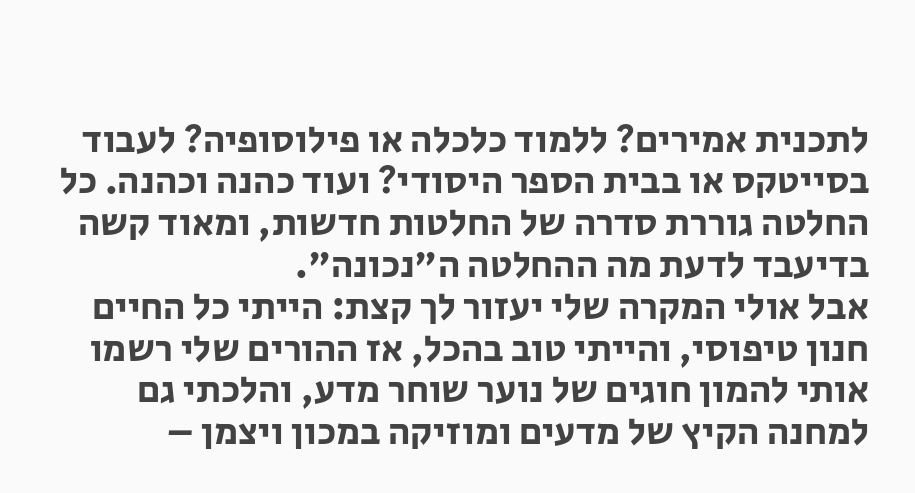לתכנית אמירים? ללמוד כלכלה או פילוסופיה? לעבוד בסייטקס או בבית הספר היסודי? ועוד כהנה וכהנה. כל החלטה גוררת סדרה של החלטות חדשות, ומאוד קשה בדיעבד לדעת מה ההחלטה ה"נכונה".
אבל אולי המקרה שלי יעזור לך קצת: הייתי כל החיים חנון טיפוסי, והייתי טוב בהכל, אז ההורים שלי רשמו אותי להמון חוגים של נוער שוחר מדע, והלכתי גם למחנה הקיץ של מדעים ומוזיקה במכון ויצמן –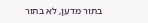בתור מדען, לא בתור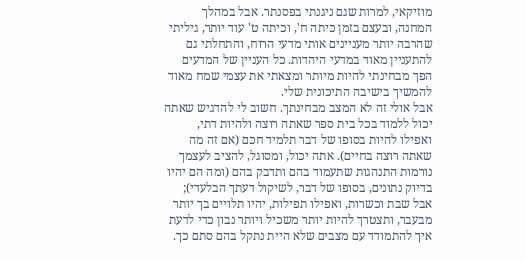מוזיקאי, למרות שגם ניגנתי בפסנתר. אבל במהלך המחנה, ובעצם בזמן כיתה ח', וכיתה ט' עוד יותר, גיליתי שהרבה יותר מעניינים אותי מדעי הרוח, והתחלתי גם להתעניין מאוד במדעי היהדות. כל העניין של המדעים הפך מבחינתי להיות מיותר ומצאתי את עצמי שמח מאוד להמשיך בישיבה התיכונית שלי.
אבל אולי זה לא המצב מבחינתך. חשוב לי להדגיש שאתה יכול ללמוד בכל בית ספר שאתה רוצה ולהיות דתי, ואפילו להיות בסופו של דבר תלמיד חכם (אם זה מה שאתה רוצה בחיים). אתה יכול, ומסוגל, להציב לעצמך נורמות התנהגות שתעמוד בהם ותדבק בהם (ומה הם יהיו בדיוק נתונים, בסופו של דבר, לשיקול דעתך הבלעדי); אבל שבת וכשרות, ואפילו תפילות, יהיו תלויים בך יותר מבעבר, ותצטרך להיות יותר משכיל ויותר נבון כדי לדעת איך להתמודד עם מצבים שלא היית נתקל בהם סתם כך.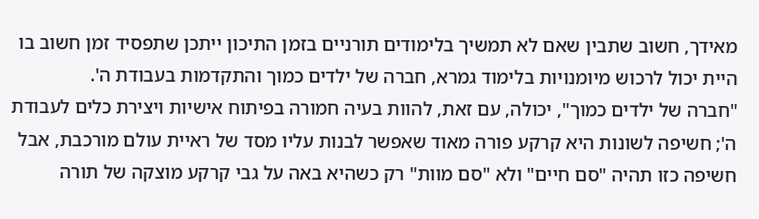מאידך, חשוב שתבין שאם לא תמשיך בלימודים תורניים בזמן התיכון ייתכן שתפסיד זמן חשוב בו היית יכול לרכוש מיומנויות בלימוד גמרא, חברה של ילדים כמוך והתקדמות בעבודת ה'.
"חברה של ילדים כמוך", יכולה, עם זאת, להוות בעיה חמורה בפיתוח אישיות ויצירת כלים לעבודת ה'; חשיפה לשונות היא קרקע פורה מאוד שאפשר לבנות עליו מסד של ראיית עולם מורכבת, אבל חשיפה כזו תהיה "סם חיים" ולא "סם מוות" רק כשהיא באה על גבי קרקע מוצקה של תורה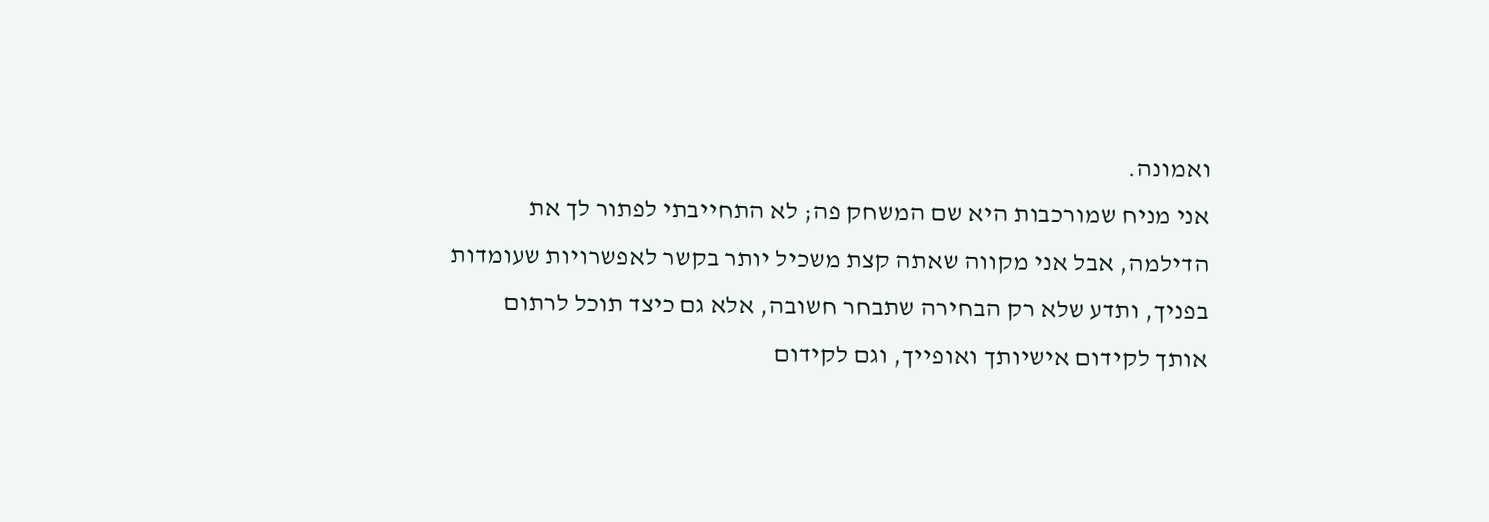ואמונה.
אני מניח שמורכבות היא שם המשחק פה; לא התחייבתי לפתור לך את הדילמה, אבל אני מקווה שאתה קצת משכיל יותר בקשר לאפשרויות שעומדות בפניך, ותדע שלא רק הבחירה שתבחר חשובה, אלא גם כיצד תוכל לרתום אותך לקידום אישיותך ואופייך, וגם לקידום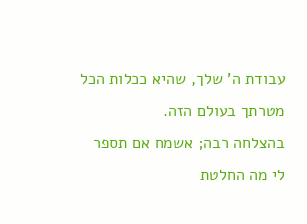עבודת ה' שלך, שהיא ככלות הכל מטרתך בעולם הזה.
בהצלחה רבה; אשמח אם תספר לי מה החלטת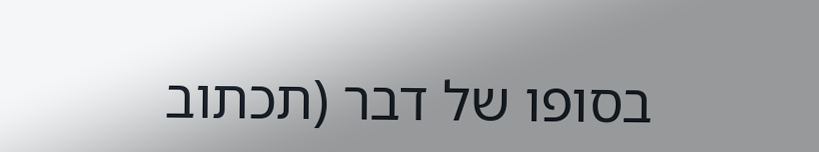בסופו של דבר (תכתוב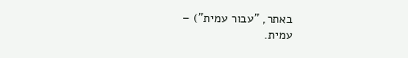באתר, "עבור עמית") –
עמית.